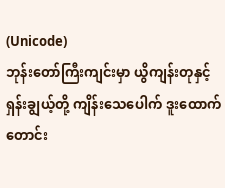(Unicode)
ဘုန်းတော်ကြီးကျင်းမှာ ယွိကျန်းတုနှင့် ရှန်းချွယ့်တို့ ကျိန်းသေပေါက် ဒူးထောက် တောင်း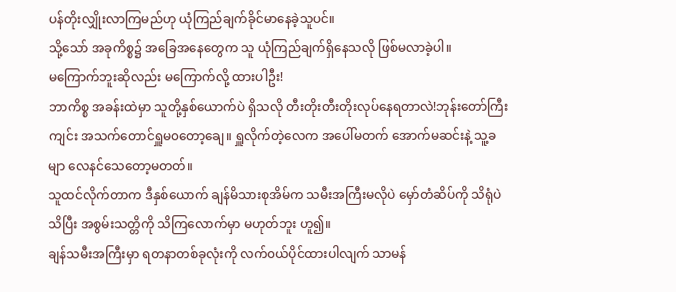ပန်တိုးလျှိုးလာကြမည်ဟု ယုံကြည်ချက်ခိုင်မာနေခဲ့သူပင်။
သို့သော် အခုကိစ္စ၌ အခြေအနေတွေက သူ ယုံကြည်ချက်ရှိနေသလို ဖြစ်မလာခဲ့ပါ။
မကြောက်ဘူးဆိုလည်း မကြောက်လို့ ထားပါဦး!
ဘာကိစ္စ အခန်းထဲမှာ သူတို့နှစ်ယောက်ပဲ ရှိသလို တီးတိုးတီးတိုးလုပ်နေရတာလဲ!ဘုန်းတော်ကြီးကျင်း အသက်တောင်ရှူမ၀တော့ချေ။ ရှူလိုက်တဲ့လေက အပေါ်မတက် အောက်မဆင်းနဲ့ သူ့ခမျာ လေနင်သေတော့မတတ်။
သူထင်လိုက်တာက ဒီနှစ်ယောက် ချန်မိသားစုအိမ်က သမီးအကြီးမလိုပဲ မှော်တံဆိပ်ကို သိရုံပဲသိပြီး အစွမ်းသတ္တိကို သိကြလောက်မှာ မဟုတ်ဘူး ဟူ၍။
ချန်သမီးအကြီးမှာ ရတနာတစ်ခုလုံးကို လက်၀ယ်ပိုင်ထားပါလျက် သာမန်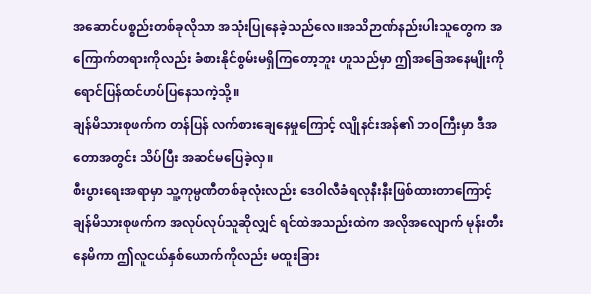အဆောင်ပစ္စည်းတစ်ခုလိုသာ အသုံးပြုနေခဲ့သည်လေ။အသိဉာဏ်နည်းပါးသူတွေက အကြောက်တရားကိုလည်း ခံစားနိုင်စွမ်းမရှိကြတော့ဘူး ဟူသည်မှာ ဤအခြေအနေမျိုးကို ရောင်ပြန်ထင်ဟပ်ပြနေသကဲ့သို့။
ချန်မိသားစုဖက်က တန်ပြန် လက်စားချေနေမှုကြောင့် လျိုနင်းအန်၏ ဘ၀ကြီးမှာ ဒီအတောအတွင်း သိပ်ပြီး အဆင်မပြေခဲ့လှ။
စီးပွားရေးအရာမှာ သူ့ကုမ္ပဏီတစ်ခုလုံးလည်း ဒေ၀ါလီခံရလုနီးနီးဖြစ်ထားတာကြောင့် ချန်မိသားစုဖက်က အလုပ်လုပ်သူဆိုလျှင် ရင်ထဲအသည်းထဲက အလိုအလျောက် မုန်းတီးနေမိကာ ဤလူငယ်နှစ်ယောက်ကိုလည်း မထူးခြား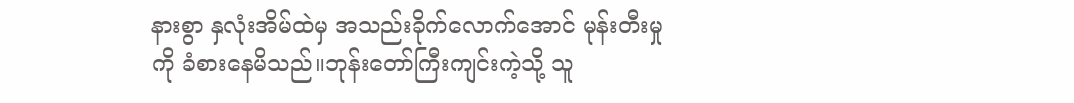နားစွာ နှလုံးအိမ်ထဲမှ အသည်းခိုက်လောက်အောင် မုန်းတီးမှုကို ခံစားနေမိသည်။ဘုန်းတော်ကြီးကျင်းကဲ့သို့ သူ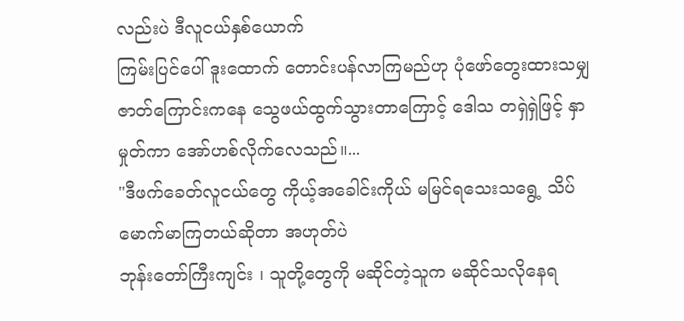လည်းပဲ ဒီလူငယ်နှစ်ယောက်
ကြမ်းပြင်ပေါ် ဒူးထောက် တောင်းပန်လာကြမည်ဟု ပုံဖော်တွေးထားသမျှ ဇာတ်ကြောင်းကနေ သွေဖယ်ထွက်သွားတာကြောင့် ဒေါသ တရှဲရှဲဖြင့် နှာမှုတ်ကာ အော်ဟစ်လိုက်လေသည်။...
"ဒီဖက်ခေတ်လူငယ်တွေ ကိုယ့်အခေါင်းကိုယ် မမြင်ရသေးသရွေ့ သိပ်မောက်မာကြတယ်ဆိုတာ အဟုတ်ပဲ
ဘုန်းတော်ကြီးကျင်း ၊ သူတို့တွေကို မဆိုင်တဲ့သူက မဆိုင်သလိုနေရ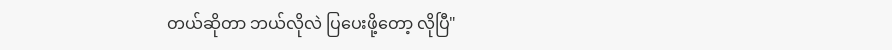တယ်ဆိုတာ ဘယ်လိုလဲ ပြပေးဖို့တော့ လိုပြီ"